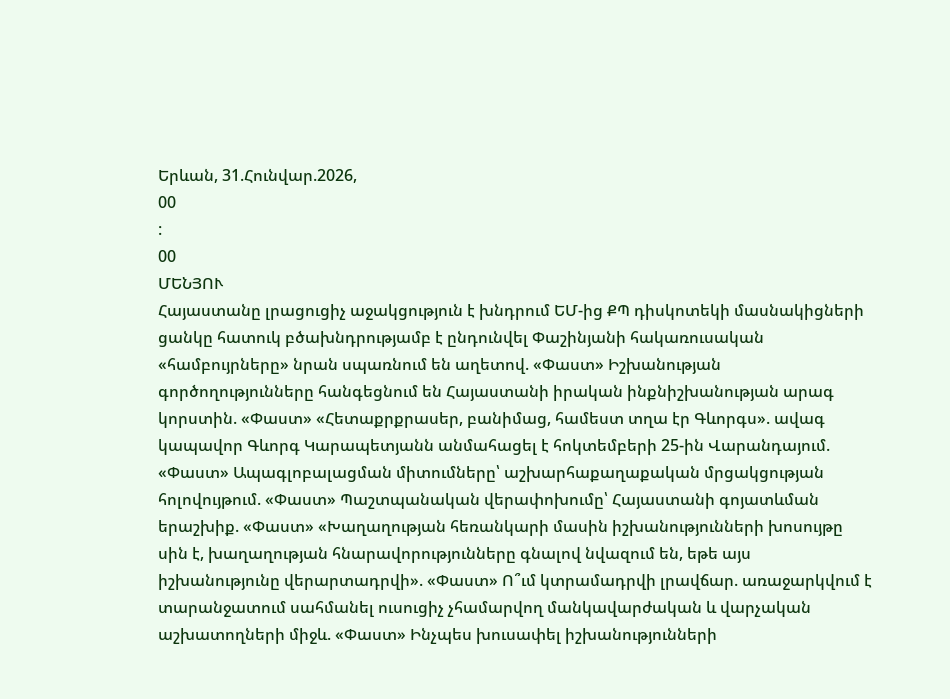Երևան, 31.Հունվար.2026,
00
:
00
ՄԵՆՅՈՒ
Հայաստանը լրացուցիչ աջակցություն է խնդրում ԵՄ-ից ՔՊ դիսկոտեկի մասնակիցների ցանկը հատուկ բծախնդրությամբ է ընդունվել Փաշինյանի հակառուսական «համբույրները» նրան սպառնում են աղետով. «Փաստ» Իշխանության գործողությունները հանգեցնում են Հայաստանի իրական ինքնիշխանության արագ կորստին. «Փաստ» «Հետաքրքրասեր, բանիմաց, համեստ տղա էր Գևորգս». ավագ կապավոր Գևորգ Կարապետյանն անմահացել է հոկտեմբերի 25-ին Վարանդայում. «Փաստ» Ապագլոբալացման միտումները՝ աշխարհաքաղաքական մրցակցության հոլովույթում. «Փաստ» Պաշտպանական վերափոխումը՝ Հայաստանի գոյատևման երաշխիք. «Փաստ» «Խաղաղության հեռանկարի մասին իշխանությունների խոսույթը սին է, խաղաղության հնարավորությունները գնալով նվազում են, եթե այս իշխանությունը վերարտադրվի». «Փաստ» Ո՞ւմ կտրամադրվի լրավճար. առաջարկվում է տարանջատում սահմանել ուսուցիչ չհամարվող մանկավարժական և վարչական աշխատողների միջև. «Փաստ» Ինչպես խուսափել իշխանությունների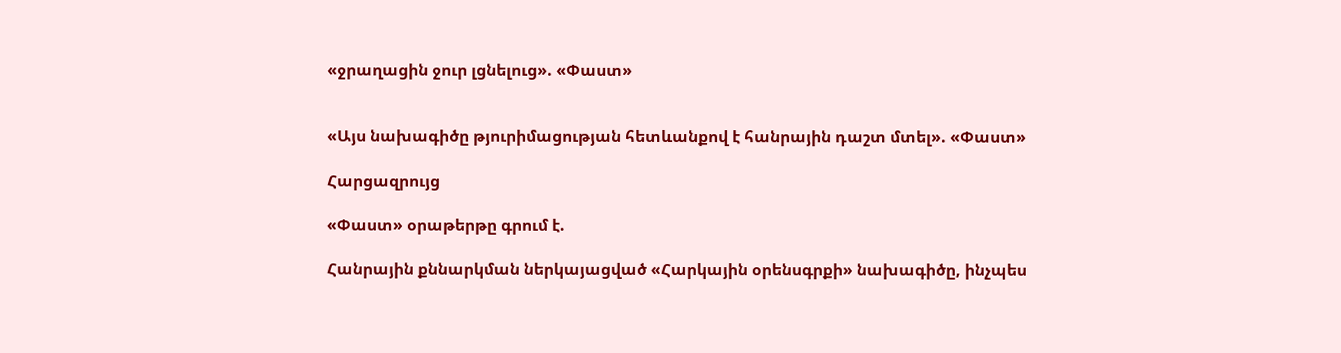«ջրաղացին ջուր լցնելուց». «Փաստ»


«Այս նախագիծը թյուրիմացության հետևանքով է հանրային դաշտ մտել». «Փաստ»

Հարցազրույց

«Փաստ» օրաթերթը գրում է.

Հանրային քննարկման ներկայացված «Հարկային օրենսգրքի» նախագիծը, ինչպես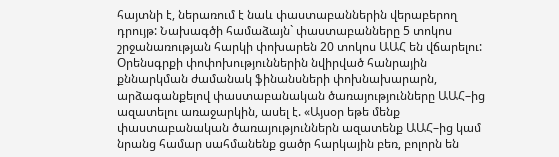հայտնի է, ներառում է նաև փաստաբաններին վերաբերող դրույթ: Նախագծի համաձայն` փաստաբանները 5 տոկոս շրջանառության հարկի փոխարեն 20 տոկոս ԱԱՀ են վճարելու: Օրենսգրքի փոփոխություններին նվիրված հանրային քննարկման ժամանակ ֆինանսների փոխնախարարն, արձագանքելով փաստաբանական ծառայությունները ԱԱՀ–ից ազատելու առաջարկին, ասել է. «Այսօր եթե մենք փաստաբանական ծառայություններն ազատենք ԱԱՀ–ից կամ նրանց համար սահմանենք ցածր հարկային բեռ, բոլորն են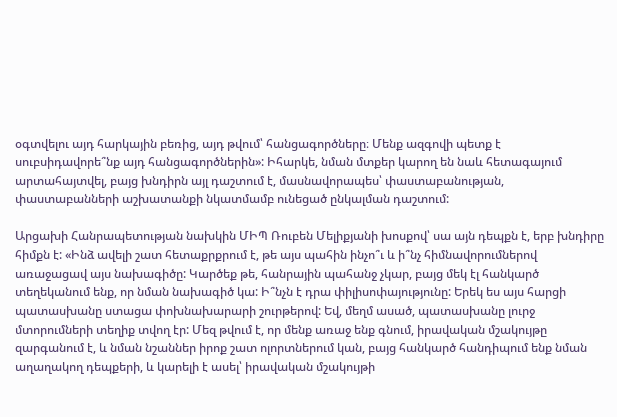օգտվելու այդ հարկային բեռից, այդ թվում՝ հանցագործները։ Մենք ազգովի պետք է սուբսիդավորե՞նք այդ հանցագործներին»: Իհարկե, նման մտքեր կարող են նաև հետագայում արտահայտվել, բայց խնդիրն այլ դաշտում է, մասնավորապես՝ փաստաբանության, փաստաբանների աշխատանքի նկատմամբ ունեցած ընկալման դաշտում:

Արցախի Հանրապետության նախկին ՄԻՊ Ռուբեն Մելիքյանի խոսքով՝ սա այն դեպքն է, երբ խնդիրը հիմքն է: «Ինձ ավելի շատ հետաքրքրում է, թե այս պահին ինչո՞ւ և ի՞նչ հիմնավորումներով առաջացավ այս նախագիծը: Կարծեք թե, հանրային պահանջ չկար, բայց մեկ էլ հանկարծ տեղեկանում ենք, որ նման նախագիծ կա: Ի՞նչն է դրա փիլիսոփայությունը: Երեկ ես այս հարցի պատասխանը ստացա փոխնախարարի շուրթերով: Եվ, մեղմ ասած, պատասխանը լուրջ մտորումների տեղիք տվող էր: Մեզ թվում է, որ մենք առաջ ենք գնում, իրավական մշակույթը զարգանում է, և նման նշաններ իրոք շատ ոլորտներում կան, բայց հանկարծ հանդիպում ենք նման աղաղակող դեպքերի, և կարելի է ասել՝ իրավական մշակույթի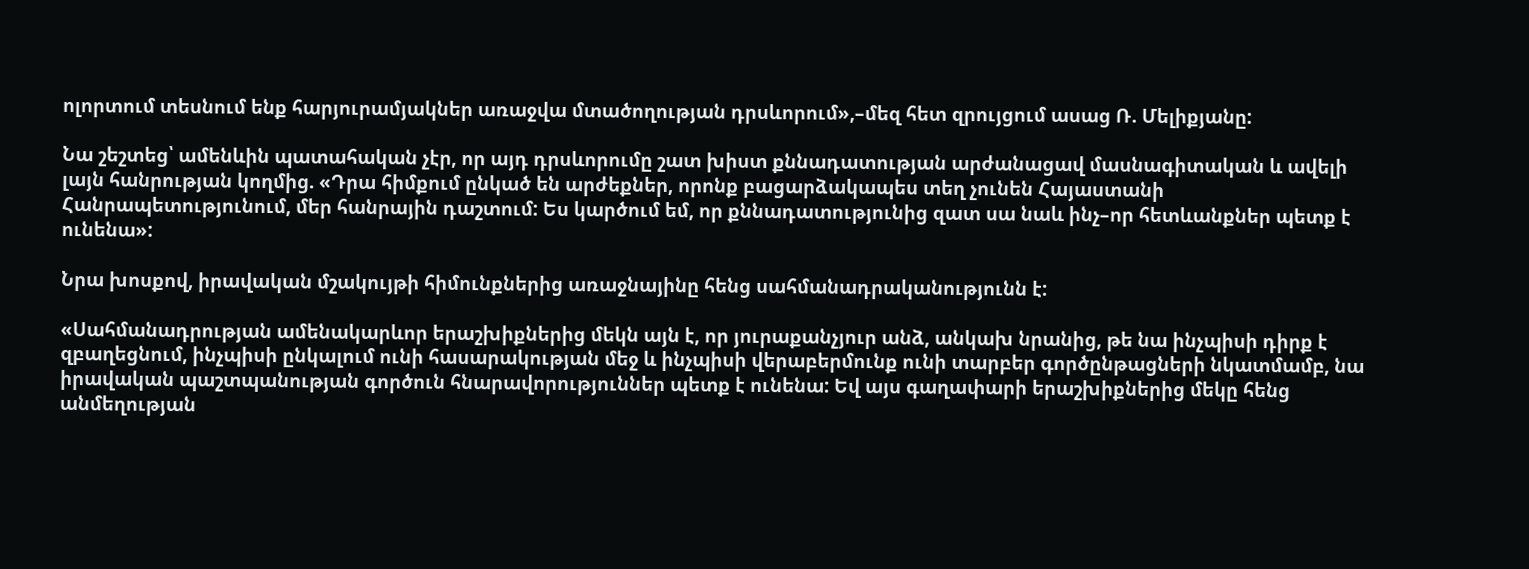ոլորտում տեսնում ենք հարյուրամյակներ առաջվա մտածողության դրսևորում»,–մեզ հետ զրույցում ասաց Ռ. Մելիքյանը:

Նա շեշտեց՝ ամենևին պատահական չէր, որ այդ դրսևորումը շատ խիստ քննադատության արժանացավ մասնագիտական և ավելի լայն հանրության կողմից. «Դրա հիմքում ընկած են արժեքներ, որոնք բացարձակապես տեղ չունեն Հայաստանի Հանրապետությունում, մեր հանրային դաշտում: Ես կարծում եմ, որ քննադատությունից զատ սա նաև ինչ–որ հետևանքներ պետք է ունենա»:

Նրա խոսքով, իրավական մշակույթի հիմունքներից առաջնայինը հենց սահմանադրականությունն է:

«Սահմանադրության ամենակարևոր երաշխիքներից մեկն այն է, որ յուրաքանչյուր անձ, անկախ նրանից, թե նա ինչպիսի դիրք է զբաղեցնում, ինչպիսի ընկալում ունի հասարակության մեջ և ինչպիսի վերաբերմունք ունի տարբեր գործընթացների նկատմամբ, նա իրավական պաշտպանության գործուն հնարավորություններ պետք է ունենա: Եվ այս գաղափարի երաշխիքներից մեկը հենց անմեղության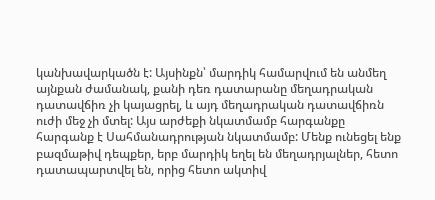կանխավարկածն է: Այսինքն՝ մարդիկ համարվում են անմեղ այնքան ժամանակ, քանի դեռ դատարանը մեղադրական դատավճիռ չի կայացրել, և այդ մեղադրական դատավճիռն ուժի մեջ չի մտել: Այս արժեքի նկատմամբ հարգանքը հարգանք է Սահմանադրության նկատմամբ: Մենք ունեցել ենք բազմաթիվ դեպքեր, երբ մարդիկ եղել են մեղադրյալներ, հետո դատապարտվել են, որից հետո ակտիվ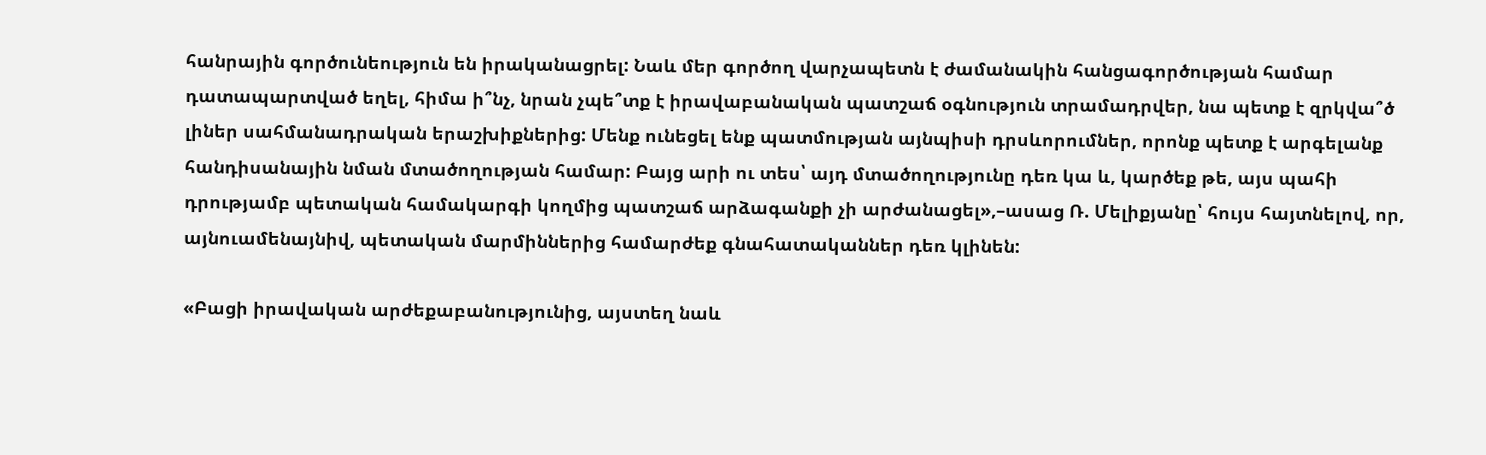հանրային գործունեություն են իրականացրել: Նաև մեր գործող վարչապետն է ժամանակին հանցագործության համար դատապարտված եղել, հիմա ի՞նչ, նրան չպե՞տք է իրավաբանական պատշաճ օգնություն տրամադրվեր, նա պետք է զրկվա՞ծ լիներ սահմանադրական երաշխիքներից: Մենք ունեցել ենք պատմության այնպիսի դրսևորումներ, որոնք պետք է արգելանք հանդիսանային նման մտածողության համար: Բայց արի ու տես՝ այդ մտածողությունը դեռ կա և, կարծեք թե, այս պահի դրությամբ պետական համակարգի կողմից պատշաճ արձագանքի չի արժանացել»,–ասաց Ռ. Մելիքյանը՝ հույս հայտնելով, որ, այնուամենայնիվ, պետական մարմիններից համարժեք գնահատականներ դեռ կլինեն:

«Բացի իրավական արժեքաբանությունից, այստեղ նաև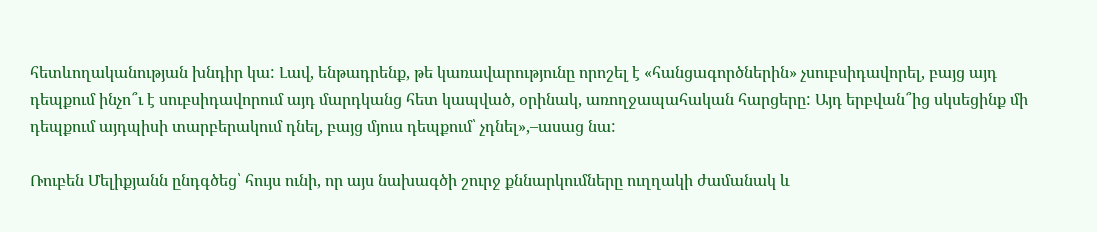հետևողականության խնդիր կա: Լավ, ենթադրենք, թե կառավարությունը որոշել է «հանցագործներին» չսուբսիդավորել, բայց այդ դեպքում ինչո՞ւ է սուբսիդավորում այդ մարդկանց հետ կապված, օրինակ, առողջապահական հարցերը: Այդ երբվան՞ից սկսեցինք մի դեպքում այդպիսի տարբերակում դնել, բայց մյուս դեպքում՝ չդնել»,–ասաց նա:

Ռուբեն Մելիքյանն ընդգծեց՝ հույս ունի, որ այս նախագծի շուրջ քննարկումները ուղղակի ժամանակ և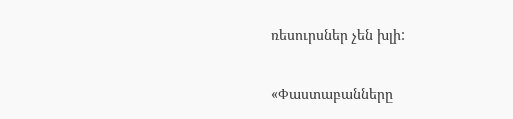ռեսուրսներ չեն խլի:

«Փաստաբանները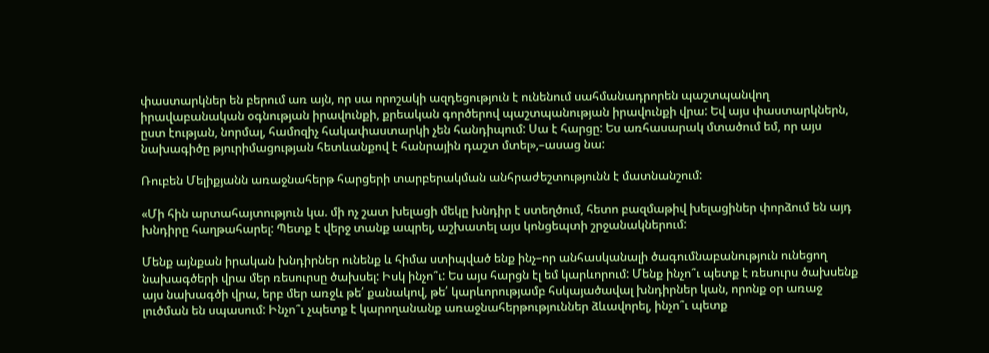փաստարկներ են բերում առ այն, որ սա որոշակի ազդեցություն է ունենում սահմանադրորեն պաշտպանվող իրավաբանական օգնության իրավունքի, քրեական գործերով պաշտպանության իրավունքի վրա: Եվ այս փաստարկներն, ըստ էության, նորմալ, համոզիչ հակափաստարկի չեն հանդիպում: Սա է հարցը: Ես առհասարակ մտածում եմ, որ այս նախագիծը թյուրիմացության հետևանքով է հանրային դաշտ մտել»,–ասաց նա:

Ռուբեն Մելիքյանն առաջնահերթ հարցերի տարբերակման անհրաժեշտությունն է մատնանշում:

«Մի հին արտահայտություն կա. մի ոչ շատ խելացի մեկը խնդիր է ստեղծում, հետո բազմաթիվ խելացիներ փորձում են այդ խնդիրը հաղթահարել: Պետք է վերջ տանք ապրել, աշխատել այս կոնցեպտի շրջանակներում:

Մենք այնքան իրական խնդիրներ ունենք և հիմա ստիպված ենք ինչ–որ անհասկանալի ծագումնաբանություն ունեցող նախագծերի վրա մեր ռեսուրսը ծախսել: Իսկ ինչո՞ւ: Ես այս հարցն էլ եմ կարևորում: Մենք ինչո՞ւ պետք է ռեսուրս ծախսենք այս նախագծի վրա, երբ մեր առջև թե՛ քանակով, թե՛ կարևորությամբ հսկայածավալ խնդիրներ կան, որոնք օր առաջ լուծման են սպասում: Ինչո՞ւ չպետք է կարողանանք առաջնահերթություններ ձևավորել, ինչո՞ւ պետք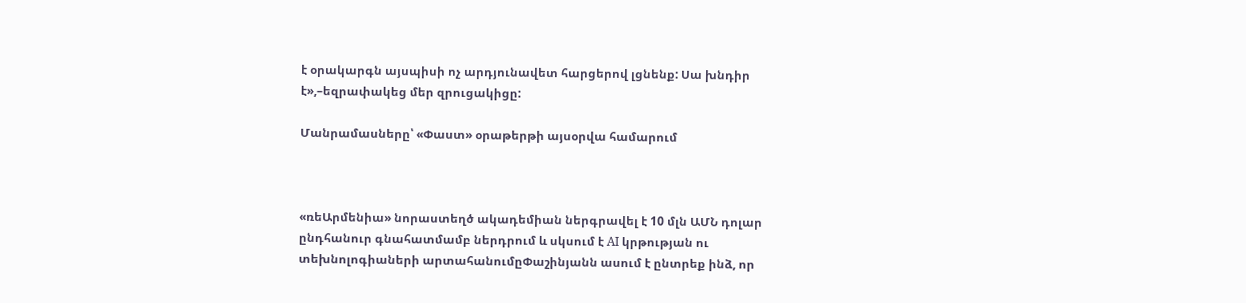է օրակարգն այսպիսի ոչ արդյունավետ հարցերով լցնենք: Սա խնդիր է»,–եզրափակեց մեր զրուցակիցը:

Մանրամասները՝ «Փաստ» օրաթերթի այսօրվա համարում



«ռեԱրմենիա» նորաստեղծ ակադեմիան ներգրավել է 10 մլն ԱՄՆ դոլար ընդհանուր գնահատմամբ ներդրում և սկսում է AI կրթության ու տեխնոլոգիաների արտահանումըՓաշինյանն ասում է ընտրեք ինձ, որ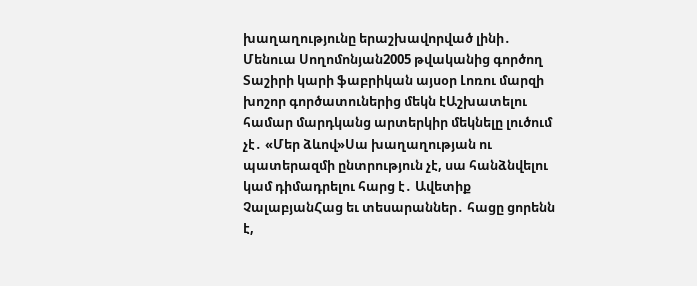խաղաղությունը երաշխավորված լինի․ Մենուա Սողոմոնյան2005 թվականից գործող Տաշիրի կարի ֆաբրիկան այսօր Լոռու մարզի խոշոր գործատուներից մեկն էԱշխատելու համար մարդկանց արտերկիր մեկնելը լուծում չէ․ «Մեր ձևով»Սա խաղաղության ու պատերազմի ընտրություն չէ, սա հանձնվելու կամ դիմադրելու հարց է․ Ավետիք ՉալաբյանՀաց եւ տեսարաններ․ հացը ցորենն է,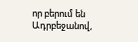որ բերում են Ադրբեջանով,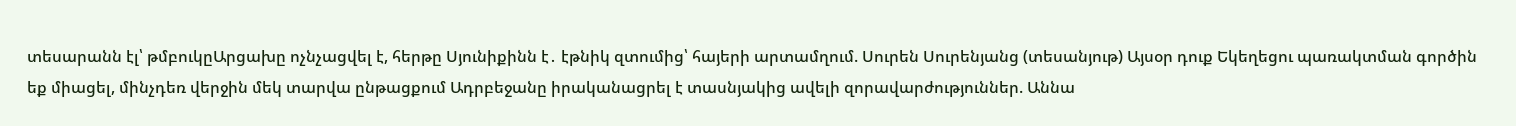տեսարանն էլ՝ թմբուկըԱրցախը ոչնչացվել է, հերթը Սյունիքինն է․ էթնիկ զտումից՝ հայերի արտամղում. Սուրեն Սուրենյանց (տեսանյութ) Այսօր դուք Եկեղեցու պառակտման գործին եք միացել, մինչդեռ վերջին մեկ տարվա ընթացքում Ադրբեջանը իրականացրել է տասնյակից ավելի զորավարժություններ. Աննա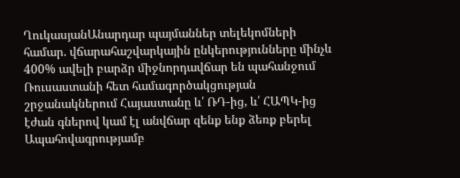ՂուկասյանԱնարդար պայմաններ տելեկոմների համար. վճարահաշվարկային ընկերությունները մինչև 400% ավելի բարձր միջնորդավճար են պահանջում Ռուսաստանի հետ համագործակցության շրջանակներում Հայաստանը և՛ ՌԴ-ից, և՛ ՀԱՊԿ-ից էժան գներով կամ էլ անվճար զենք ենք ձեռք բերել Ապահովագրությամբ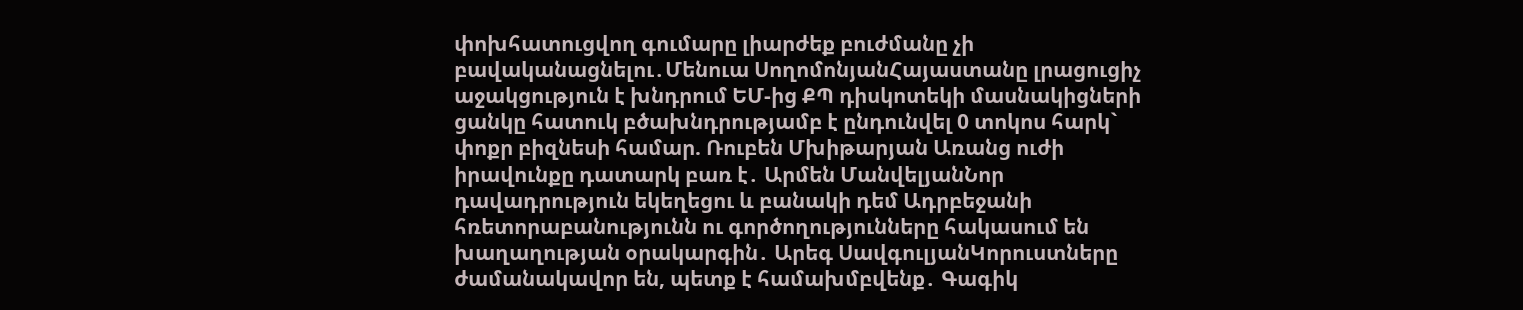փոխհատուցվող գումարը լիարժեք բուժմանը չի բավականացնելու․Մենուա ՍողոմոնյանՀայաստանը լրացուցիչ աջակցություն է խնդրում ԵՄ-ից ՔՊ դիսկոտեկի մասնակիցների ցանկը հատուկ բծախնդրությամբ է ընդունվել 0 տոկոս հարկ` փոքր բիզնեսի համար. Ռուբեն Մխիթարյան Առանց ուժի իրավունքը դատարկ բառ է․ Արմեն ՄանվելյանՆոր դավադրություն եկեղեցու և բանակի դեմ Ադրբեջանի հռետորաբանությունն ու գործողությունները հակասում են խաղաղության օրակարգին․ Արեգ ՍավգուլյանԿորուստները ժամանակավոր են, պետք է համախմբվենք․ Գագիկ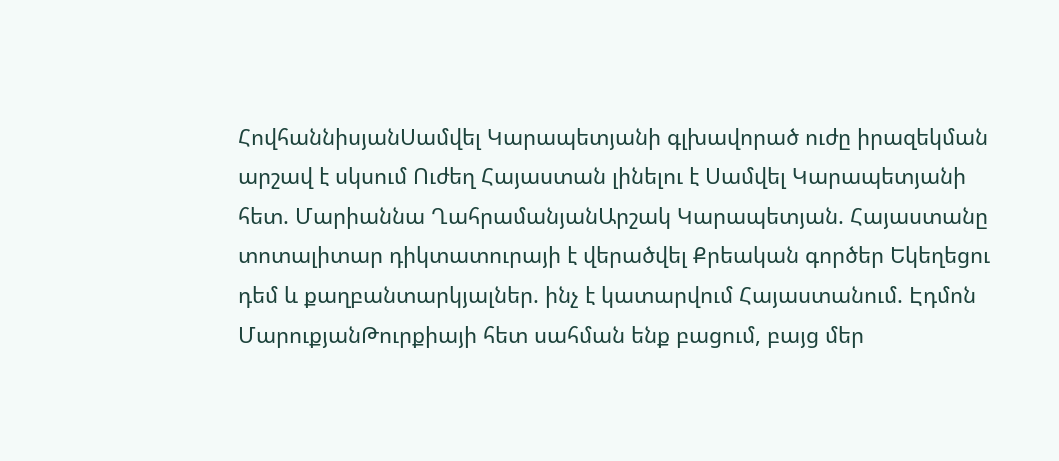ՀովհաննիսյանՍամվել Կարապետյանի գլխավորած ուժը իրազեկման արշավ է սկսում Ուժեղ Հայաստան լինելու է Սամվել Կարապետյանի հետ. Մարիաննա ՂահրամանյանԱրշակ Կարապետյան. Հայաստանը տոտալիտար դիկտատուրայի է վերածվել Քրեական գործեր Եկեղեցու դեմ և քաղբանտարկյալներ. ինչ է կատարվում Հայաստանում. Էդմոն ՄարուքյանԹուրքիայի հետ սահման ենք բացում, բայց մեր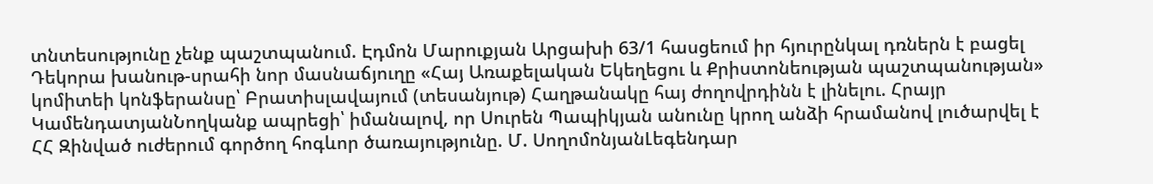տնտեսությունը չենք պաշտպանում. Էդմոն Մարուքյան Արցախի 63/1 հասցեում իր հյուրընկալ դռներն է բացել Դեկորա խանութ-սրահի նոր մասնաճյուղը «Հայ Առաքելական Եկեղեցու և Քրիստոնեության պաշտպանության» կոմիտեի կոնֆերանսը՝ Բրատիսլավայում (տեսանյութ) Հաղթանակը հայ ժողովրդինն է լինելու. Հրայր ԿամենդատյանՆողկանք ապրեցի՝ իմանալով, որ Սուրեն Պապիկյան անունը կրող անձի հրամանով լուծարվել է ՀՀ Զինված ուժերում գործող հոգևոր ծառայությունը. Մ. ՍողոմոնյանԼեգենդար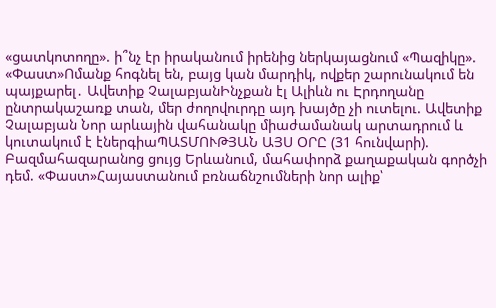«ցատկոտողը». ի՞նչ էր իրականում իրենից ներկայացնում «Պազիկը». «Փաստ»Ոմանք հոգնել են, բայց կան մարդիկ, ովքեր շարունակում են պայքարել․ Ավետիք ՉալաբյանԻնչքան էլ Ալիևն ու Էրդողանը ընտրակաշառք տան, մեր ժողովուրդը այդ խայծը չի ուտելու. Ավետիք Չալաբյան Նոր արևային վահանակը միաժամանակ արտադրում և կուտակում է էներգիաՊԱՏՄՈՒԹՅԱՆ ԱՅՍ ՕՐԸ (31 հունվարի). Բազմահազարանոց ցույց Երևանում, մահափորձ քաղաքական գործչի դեմ. «Փաստ»Հայաստանում բռնաճնշումների նոր ալիք՝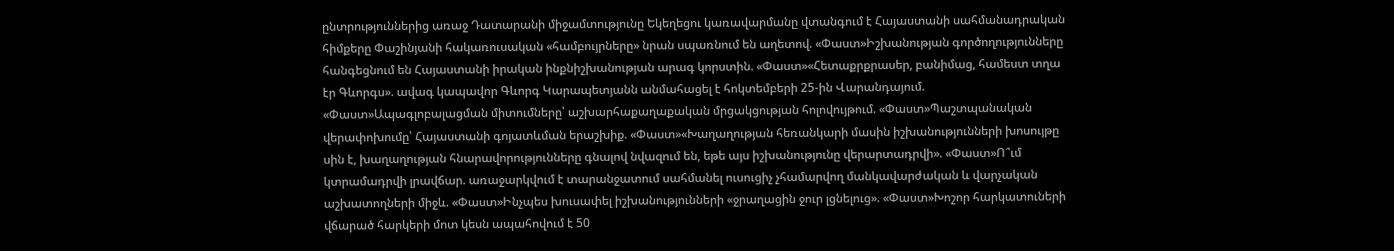ընտրություններից առաջ Դատարանի միջամտությունը Եկեղեցու կառավարմանը վտանգում է Հայաստանի սահմանադրական հիմքերը Փաշինյանի հակառուսական «համբույրները» նրան սպառնում են աղետով. «Փաստ»Իշխանության գործողությունները հանգեցնում են Հայաստանի իրական ինքնիշխանության արագ կորստին. «Փաստ»«Հետաքրքրասեր, բանիմաց, համեստ տղա էր Գևորգս». ավագ կապավոր Գևորգ Կարապետյանն անմահացել է հոկտեմբերի 25-ին Վարանդայում. «Փաստ»Ապագլոբալացման միտումները՝ աշխարհաքաղաքական մրցակցության հոլովույթում. «Փաստ»Պաշտպանական վերափոխումը՝ Հայաստանի գոյատևման երաշխիք. «Փաստ»«Խաղաղության հեռանկարի մասին իշխանությունների խոսույթը սին է, խաղաղության հնարավորությունները գնալով նվազում են, եթե այս իշխանությունը վերարտադրվի». «Փաստ»Ո՞ւմ կտրամադրվի լրավճար. առաջարկվում է տարանջատում սահմանել ուսուցիչ չհամարվող մանկավարժական և վարչական աշխատողների միջև. «Փաստ»Ինչպես խուսափել իշխանությունների «ջրաղացին ջուր լցնելուց». «Փաստ»Խոշոր հարկատուների վճարած հարկերի մոտ կեսն ապահովում է 50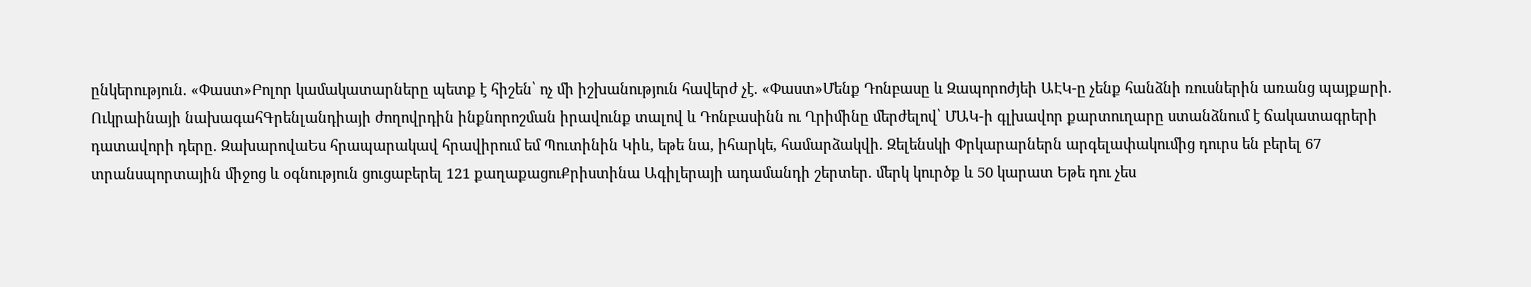ընկերություն. «Փաստ»Բոլոր կամակատարները պետք է հիշեն՝ ոչ մի իշխանություն հավերժ չէ. «Փաստ»Մենք Դոնբասը և Զապորոժյեի ԱԷԿ-ը չենք հանձնի ռուսներին առանց պայքшրի. Ուկրաինայի նախագահԳրենլանդիայի ժողովրդին ինքնորոշման իրավունք տալով և Դոնբասինն ու Ղրիմինը մերժելով՝ ՄԱԿ-ի գլխավոր քարտուղարը ստանձնում է ճակատագրերի դատավորի դերը. ԶախարովաԵս հրապարակավ հրավիրում եմ Պուտինին Կիև, եթե նա, իհարկե, համարձակվի. Զելենսկի Փրկարարներն արգելափակումից դուրս են բերել 67 տրանսպորտային միջոց և օգնություն ցուցաբերել 121 քաղաքացուՔրիստինա Ագիլերայի ադամանդի շերտեր. մերկ կուրծք և 50 կարատ Եթե դու չես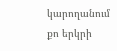կարողանում քո երկրի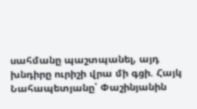սահմանը պաշտպանել, այդ խնդիրը ուրիշի վրա մի գցի. Հայկ Նահապետյանը՝ Փաշինյանին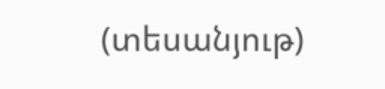(տեսանյութ)